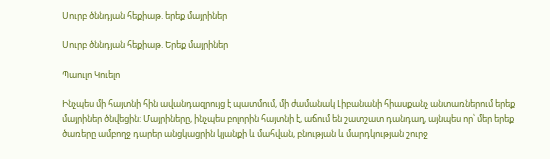Սուրբ ծննդյան հեքիաթ. երեք մայրիներ

Սուրբ ծննդյան հեքիաթ. Երեք մայրիներ

Պաուլո Կուելո

Ինչպես մի հայտնի հին ավանդազրույց է պատմում, մի ժամանակ Լիբանանի հիասքանչ անտառներում երեք մայրիներ ծնվեցին: Մայրիները, ինչպես բոլորին հայտնի է, աճում են շատշատ դանդաղ, այնպես որ՝ մեր երեք ծառերը ամբողջ դարեր անցկացրին կյանքի և մահվան, բնության և մարդկության շուրջ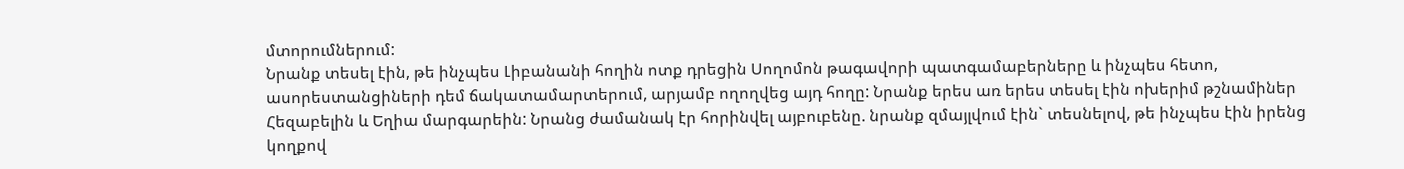մտորումներում:
Նրանք տեսել էին, թե ինչպես Լիբանանի հողին ոտք դրեցին Սողոմոն թագավորի պատգամաբերները և ինչպես հետո, ասորեստանցիների դեմ ճակատամարտերում, արյամբ ողողվեց այդ հողը: Նրանք երես առ երես տեսել էին ոխերիմ թշնամիներ Հեզաբելին և Եղիա մարգարեին: Նրանց ժամանակ էր հորինվել այբուբենը. նրանք զմայլվում էին` տեսնելով, թե ինչպես էին իրենց կողքով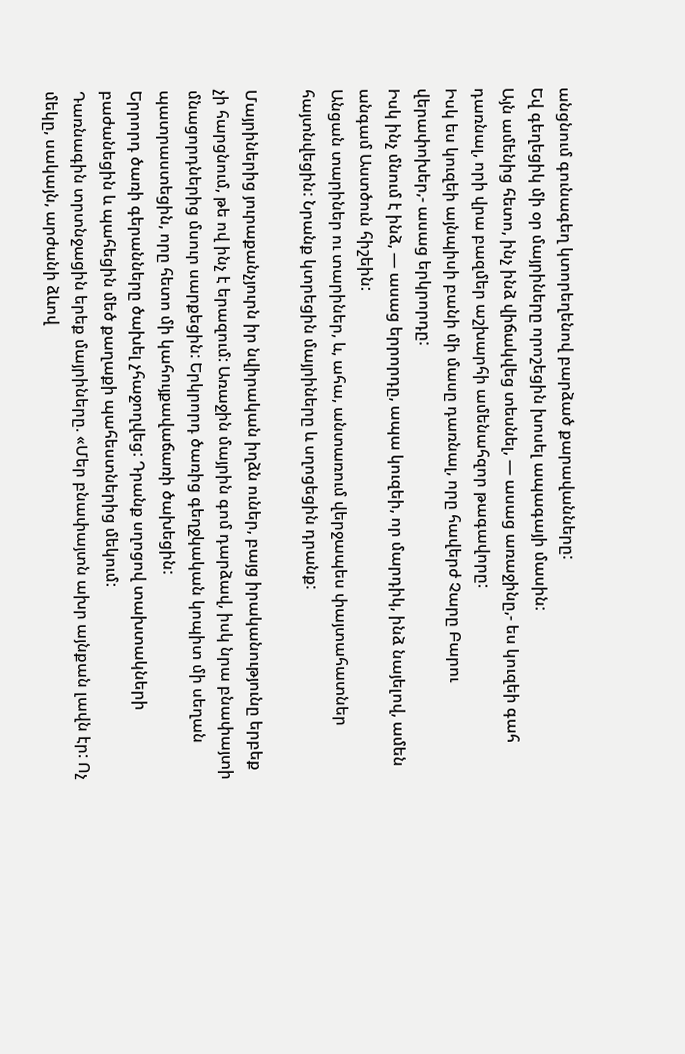անցնում գունագեղ կտորեղենով բարձած քարավանները:
Եվ գեղեցիկ մի օր մայրիները որոշեցին խոսել ապագայի մասին:
Այն ամենից հետո, ինչ ինձ վիճակվեց տեսնել, — ասաց առաջինը,- ես կուզեի գահ դառնալ, որի վրա բազմեր աշխարհի ամենահզոր թագավորը:
Իսկ ես կուզեի այնպիսի բանի մի մասը դառնալ, որը հավերժ Չարը Բարու վերափոխեր,- ասաց երկրորդը:
Իսկ ինչ մնում է ինձ, — ասաց երրորդը, ապա կուզեի, որ մարդիկ, ինձ նայելով, ամեն անգամ Աստծուն հիշեին:
Անցան տարիներ ու տարիներ, և, ահա, անտառում վերջապես փայտահատներ հայտնվեցին: Նրանք կտրեցին մայրիները և սղոցեցին դրանք:

Մայրիներից յուրաքանչյուրն իր նվիրական իղձն ուներ, բայց իրականությունը երբեք չի հարցնում, թե ով ինչ է երազում: Առաջին մայրին գոմ դարձավ, իսկ նրա բնափայտի մնացորդներից մսուր սարքեցին: Երկրորդ ծառից գեղջկական կոպիտ մի սեղան պատրաստեցին, որը հետո մի կահույքավաճառի ծախեցին:
Երրորդ ծառի գերանները ծախել չհաջողվեց: Դրանք սղոցով տախտակների բաժանեցին և պահեցին մեծ քաղաքի պահեստներից մեկում:
Դառնագին տրտնջացին երեք մայրիները. «Մեր բնափայտն ախր այնքան լավն էր: Ոչ մեկը, սակայն, արժանի ձևով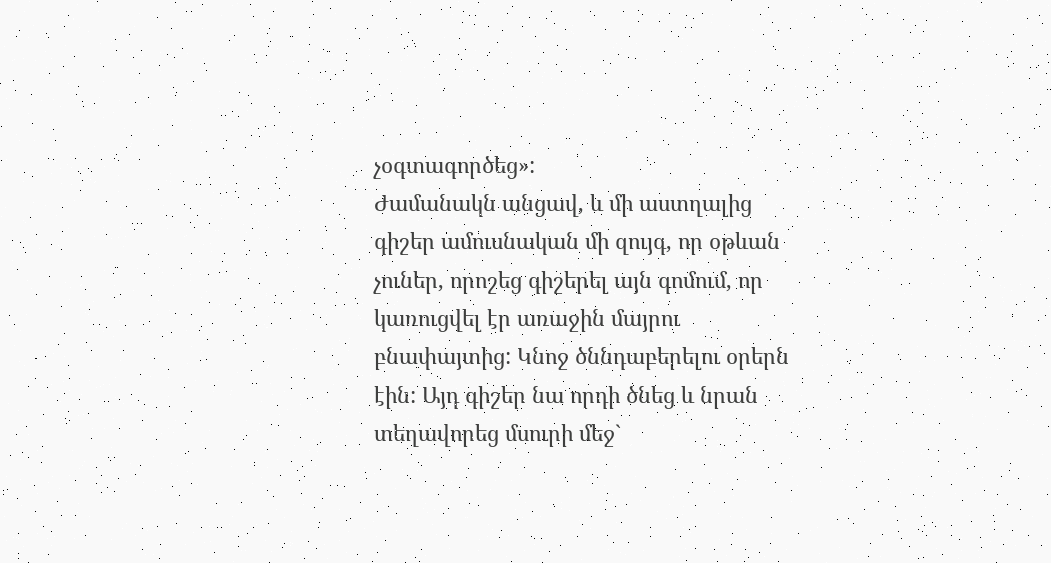չօգտագործեց»:
Ժամանակն անցավ, և մի աստղալից գիշեր ամուսնական մի զույգ, որ օթևան չուներ, որոշեց գիշերել այն գոմում, որ կառուցվել էր առաջին մայրու բնափայտից: Կնոջ ծննդաբերելու օրերն էին: Այդ գիշեր նա որդի ծնեց և նրան տեղավորեց մսուրի մեջ`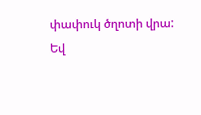փափուկ ծղոտի վրա:
Եվ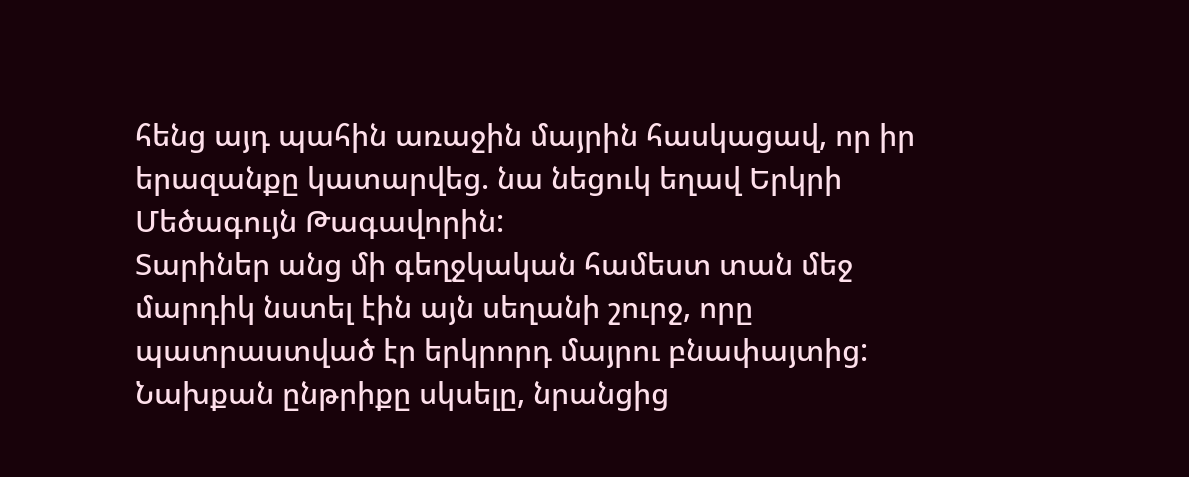հենց այդ պահին առաջին մայրին հասկացավ, որ իր երազանքը կատարվեց. նա նեցուկ եղավ Երկրի Մեծագույն Թագավորին:
Տարիներ անց մի գեղջկական համեստ տան մեջ մարդիկ նստել էին այն սեղանի շուրջ, որը պատրաստված էր երկրորդ մայրու բնափայտից: Նախքան ընթրիքը սկսելը, նրանցից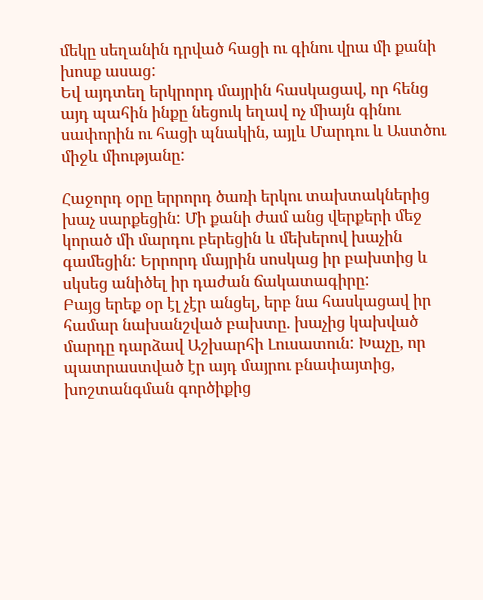մեկը սեղանին դրված հացի ու գինու վրա մի քանի խոսք ասաց:
Եվ այդտեղ երկրորդ մայրին հասկացավ, որ հենց այդ պահին ինքը նեցուկ եղավ ոչ միայն գինու սափորին ու հացի պնակին, այլև Մարդու և Աստծու միջև միությանը:

Հաջորդ օրը երրորդ ծառի երկու տախտակներից խաչ սարքեցին: Մի քանի ժամ անց վերքերի մեջ կորած մի մարդու բերեցին և մեխերով խաչին գամեցին: Երրորդ մայրին սոսկաց իր բախտից և սկսեց անիծել իր դաժան ճակատագիրը:
Բայց երեք օր էլ չէր անցել, երբ նա հասկացավ իր համար նախանշված բախտը. խաչից կախված մարդը դարձավ Աշխարհի Լուսատուն: Խաչը, որ պատրաստված էր այդ մայրու բնափայտից, խոշտանգման գործիքից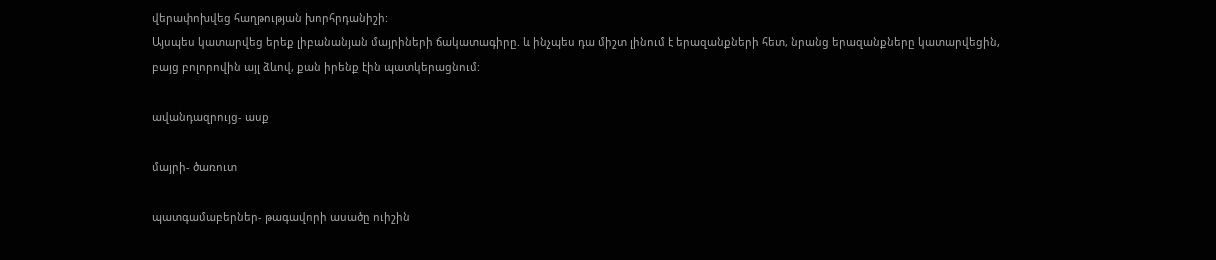վերափոխվեց հաղթության խորհրդանիշի:
Այսպես կատարվեց երեք լիբանանյան մայրիների ճակատագիրը. և ինչպես դա միշտ լինում է երազանքների հետ, նրանց երազանքները կատարվեցին, բայց բոլորովին այլ ձևով, քան իրենք էին պատկերացնում:

ավանդազրույց- ասք

մայրի- ծառուտ

պատգամաբերներ- թագավորի ասածը ուիշին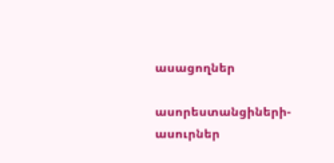ասացողներ

ասորեստանցիների- ասուրներ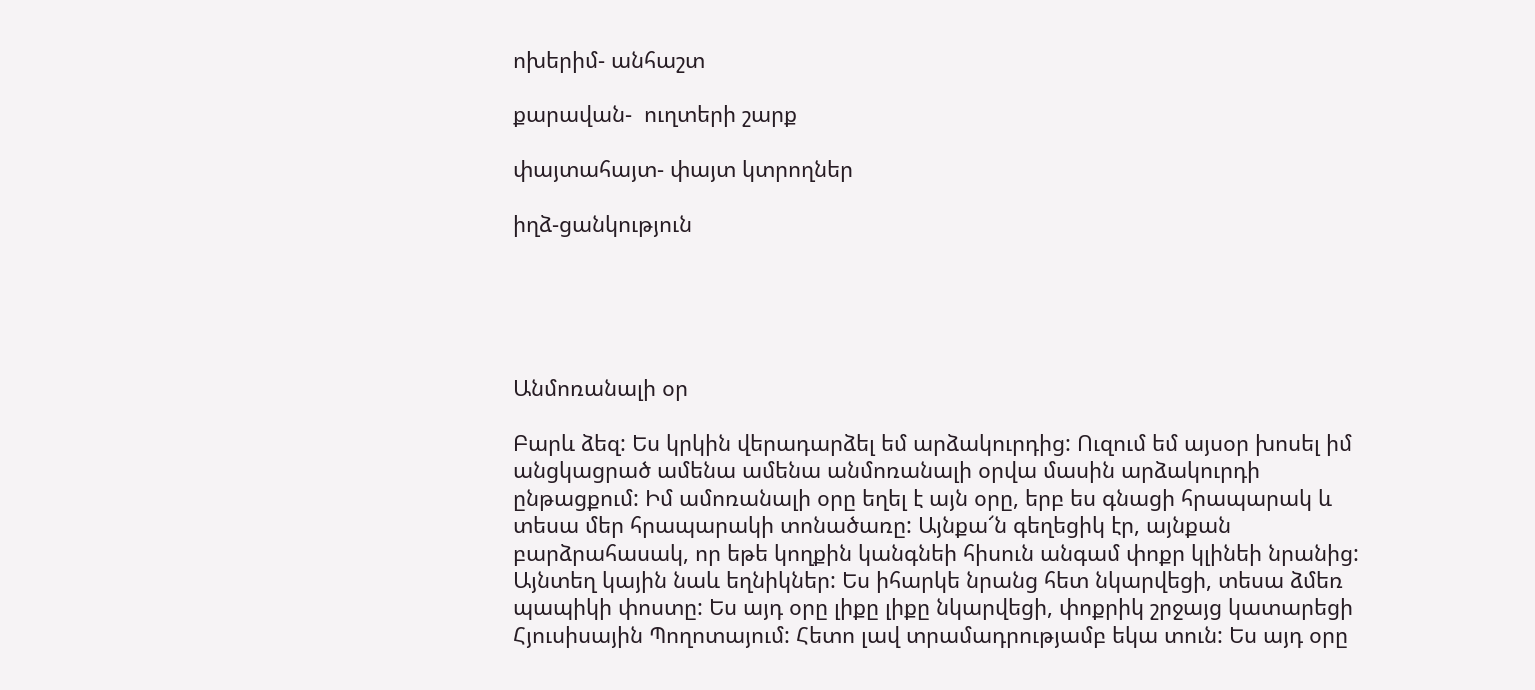ոխերիմ- անհաշտ

քարավան-  ուղտերի շարք

փայտահայտ- փայտ կտրողներ

իղձ-ցանկություն





Անմոռանալի օր

Բարև ձեզ: Ես կրկին վերադարձել եմ արձակուրդից: Ուզում եմ այսօր խոսել իմ անցկացրած ամենա ամենա անմոռանալի օրվա մասին արձակուրդի ընթացքում: Իմ ամոռանալի օրը եղել է այն օրը, երբ ես գնացի հրապարակ և տեսա մեր հրապարակի տոնածառը: Այնքա՜ն գեղեցիկ էր, այնքան բարձրահասակ, որ եթե կողքին կանգնեի հիսուն անգամ փոքր կլինեի նրանից: Այնտեղ կային նաև եղնիկներ: Ես իհարկե նրանց հետ նկարվեցի, տեսա ձմեռ պապիկի փոստը: Ես այդ օրը լիքը լիքը նկարվեցի, փոքրիկ շրջայց կատարեցի Հյուսիսային Պողոտայում: Հետո լավ տրամադրությամբ եկա տուն: Ես այդ օրը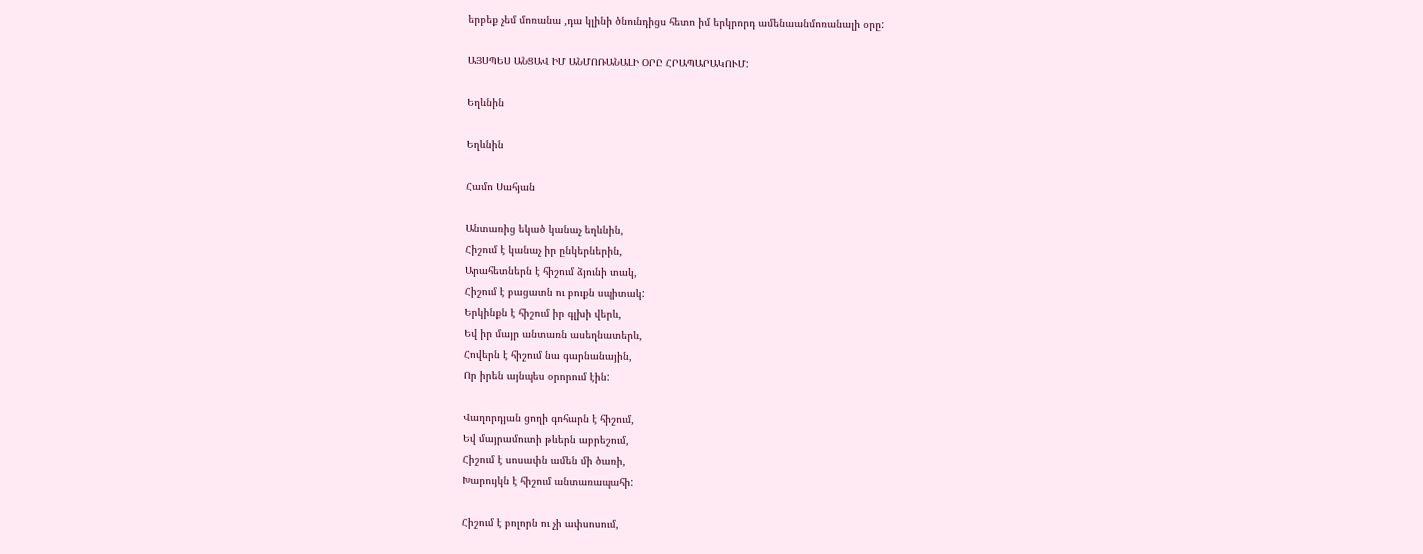երբեք չեմ մոռանա ,դա կլինի ծնունդիցս հետո իմ երկրորդ ամենաանմոռանալի օրը:

ԱՅՍՊԵՍ ԱՆՑԱՎ ԻՄ ԱՆՄՈՌԱՆԱԼԻ ՕՐԸ ՀՐԱՊԱՐԱԿՈՒՄ:

Եղևնին

Եղևնին

Համո Սահյան

Անտառից եկած կանաչ եղևնին,
Հիշում է կանաչ իր ընկերներին,
Արահետներն է հիշում ձյունի տակ,
Հիշում է բացատն ու բուքն սպիտակ:
Երկինքն է հիշում իր գլխի վերև,
Եվ իր մայր անտառն ասեղնատերև,
Հովերն է հիշում նա գարնանային,
Որ իրեն այնպես օրորում էին:

Վաղորդյան ցողի գոհարն է հիշում,
Եվ մայրամուտի թևերն աբրեշում,
Հիշում է սոսափն ամեն մի ծառի,
Խարույկն է հիշում անտառապահի:

Հիշում է բոլորն ու չի ափսոսում,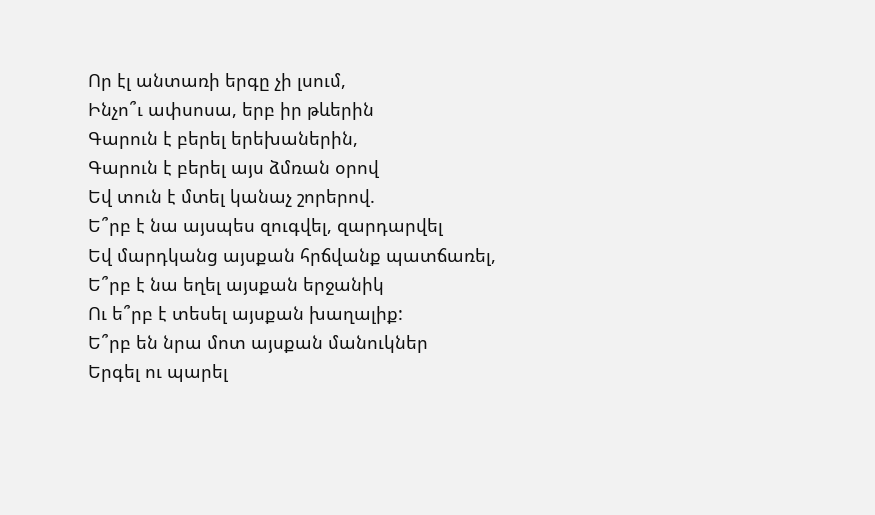Որ էլ անտառի երգը չի լսում,
Ինչո՞ւ ափսոսա, երբ իր թևերին
Գարուն է բերել երեխաներին,
Գարուն է բերել այս ձմռան օրով
Եվ տուն է մտել կանաչ շորերով.
Ե՞րբ է նա այսպես զուգվել, զարդարվել
Եվ մարդկանց այսքան հրճվանք պատճառել,
Ե՞րբ է նա եղել այսքան երջանիկ
Ու ե՞րբ է տեսել այսքան խաղալիք:
Ե՞րբ են նրա մոտ այսքան մանուկներ
Երգել ու պարել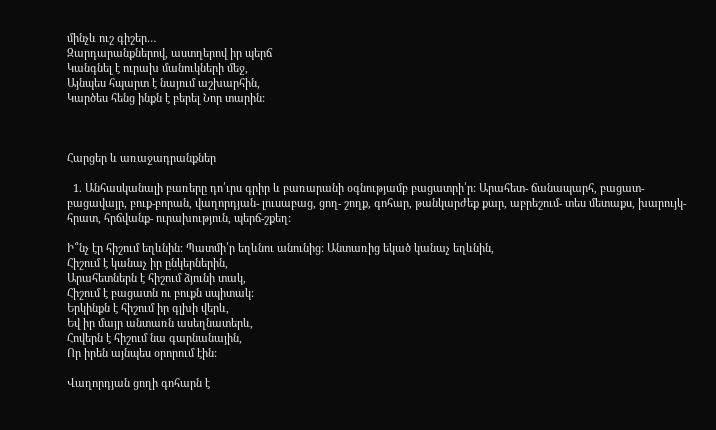մինչև ուշ գիշեր…
Զարդարանքներով, աստղերով իր պերճ
Կանգնել է ուրախ մանուկների մեջ,
Այնպես հպարտ է նայում աշխարհին,
Կարծես հենց ինքն է բերել Նոր տարին:



Հարցեր և առաջադրանքներ

  1. Անհասկանալի բառերը դո՛ւրս գրիր և բառարանի օգնությամբ բացատրի՛ր: Արահետ- ճանապարհ, բացատ-բացավայր, բուք-բորան, վաղորդյան- լուսաբաց, ցող- շողք, գոհար, թանկարժեք քար, աբրեշում- տես մետաքս, խարույկ- հրատ, հրճվանք- ուրախություն, պերճ-շքեղ:

Ի՞նչ էր հիշում եղևնին: Պատմի՛ր եղևնու անունից: Անտառից եկած կանաչ եղևնին,
Հիշում է կանաչ իր ընկերներին,
Արահետներն է հիշում ձյունի տակ,
Հիշում է բացատն ու բուքն սպիտակ:
Երկինքն է հիշում իր գլխի վերև,
Եվ իր մայր անտառն ասեղնատերև,
Հովերն է հիշում նա գարնանային,
Որ իրեն այնպես օրորում էին:

Վաղորդյան ցողի գոհարն է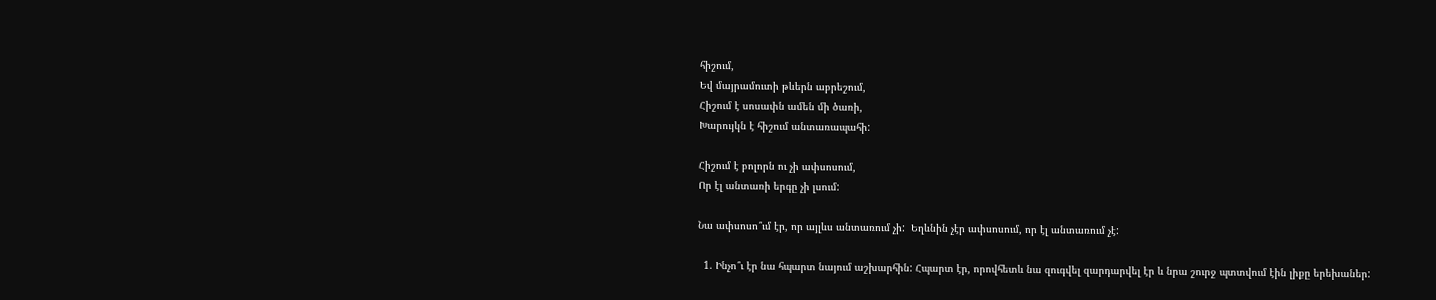հիշում,
Եվ մայրամուտի թևերն աբրեշում,
Հիշում է սոսափն ամեն մի ծառի,
Խարույկն է հիշում անտառապահի:

Հիշում է բոլորն ու չի ափսոսում,
Որ էլ անտառի երգը չի լսում:

Նա ափսոսո՞ւմ էր, որ այլևս անտառում չի:  Եղևնին չէր ափսոսում, որ էլ անտառում չէ:

  1. Ինչո՞ւ էր նա հպարտ նայում աշխարհին: Հպարտ էր, որովհետև նա զուգվել զարդարվել էր և նրա շուրջ պտտվում էին լիքը երեխաներ: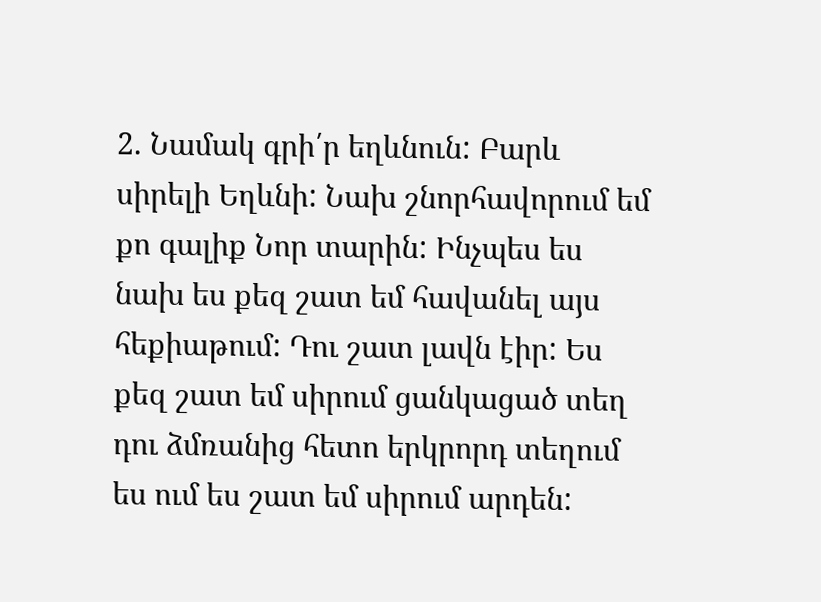2. Նամակ գրի՛ր եղևնուն: Բարև սիրելի Եղևնի: Նախ շնորհավորում եմ քո գալիք Նոր տարին: Ինչպես ես նախ ես քեզ շատ եմ հավանել այս հեքիաթում: Դու շատ լավն էիր: Ես քեզ շատ եմ սիրում ցանկացած տեղ դու ձմռանից հետո երկրորդ տեղում ես ում ես շատ եմ սիրում արդեն: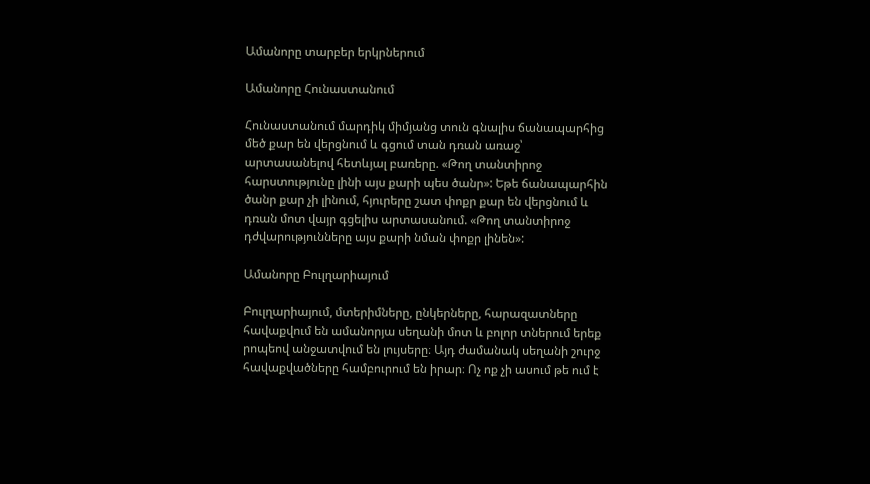Ամանորը տարբեր երկրներում

Ամանորը Հունաստանում

Հունաստանում մարդիկ միմյանց տուն գնալիս ճանապարհից մեծ քար են վերցնում և գցում տան դռան առաջ՝ արտասանելով հետևյալ բառերը. «Թող տանտիրոջ հարստությունը լինի այս քարի պես ծանր»: Եթե ճանապարհին ծանր քար չի լինում, հյուրերը շատ փոքր քար են վերցնում և դռան մոտ վայր գցելիս արտասանում. «Թող տանտիրոջ դժվարությունները այս քարի նման փոքր լինեն»:

Ամանորը Բուլղարիայում

Բուլղարիայում, մտերիմները, ընկերները, հարազատները հավաքվում են ամանորյա սեղանի մոտ և բոլոր տներում երեք րոպեով անջատվում են լույսերը։ Այդ ժամանակ սեղանի շուրջ հավաքվածները համբուրում են իրար։ Ոչ ոք չի ասում թե ում է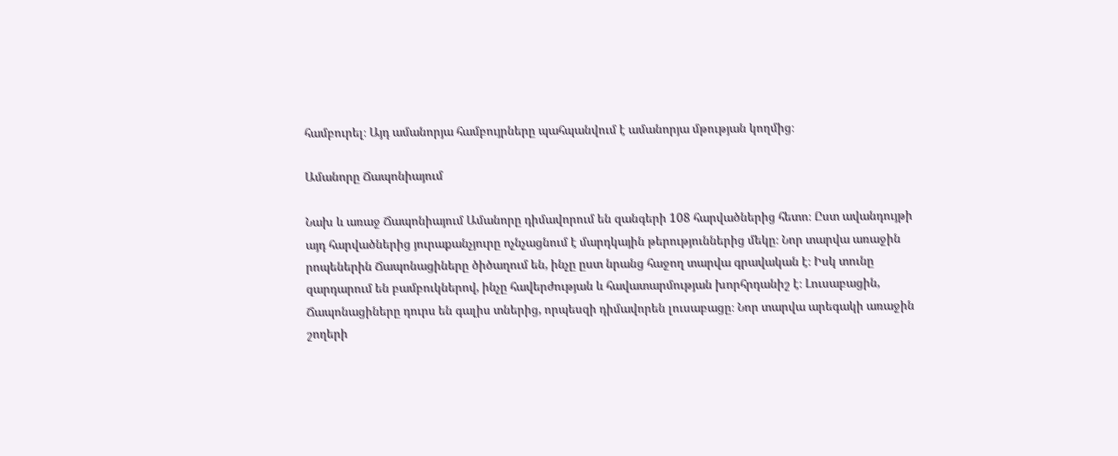համբուրել։ Այդ ամանորյա համբույրները պահպանվում է ամանորյա մթության կողմից։

Ամանորը Ճապոնիայում

Նախ և առաջ Ճապոնիայում Ամանորը դիմավորում են զանգերի 108 հարվածներից հետո։ Ըստ ավանդույթի այդ հարվածներից յուրաքանչյուրը ոչնչացնում է մարդկային թերություններից մեկը։ Նոր տարվա առաջին րոպեներին Ճապոնացիները ծիծաղում են, ինչը ըստ նրանց հաջող տարվա գրավական է։ Իսկ տունը զարդարում են բամբուկներով, ինչը հավերժության և հավատարմության խորհրդանիշ է։ Լուսաբացին, Ճապոնացիները դուրս են գալիս տներից, որպեսզի դիմավորեն լուսաբացը։ Նոր տարվա արեգակի առաջին շողերի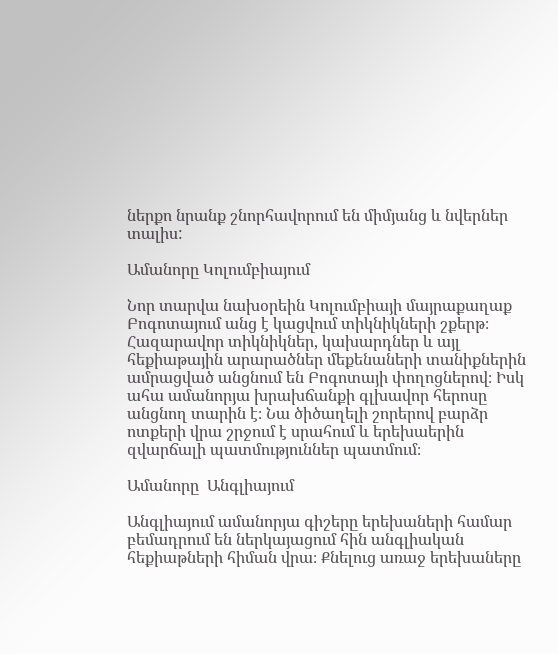ներքո նրանք շնորհավորում են միմյանց և նվերներ տալիս:

Ամանորը Կոլումբիայում

Նոր տարվա նախօրեին Կոլումբիայի մայրաքաղաք Բոգոտայում անց է կացվում տիկնիկների շքերթ։ Հազարավոր տիկնիկներ, կախարդներ և այլ հեքիաթային արարածներ մեքենաների տանիքներին ամրացված անցնում են Բոգոտայի փողոցներով։ Իսկ ահա ամանորյա խրախճանքի գլխավոր հերոսը անցնող տարին է։ Նա ծիծաղելի շորերով բարձր ոտքերի վրա շրջում է սրահում և երեխաերին զվարճալի պատմություններ պատմում։

Ամանորը  Անգլիայում

Անգլիայում ամանորյա գիշերը երեխաների համար բեմադրում են ներկայացում հին անգլիական հեքիաթների հիման վրա։ Քնելուց առաջ երեխաները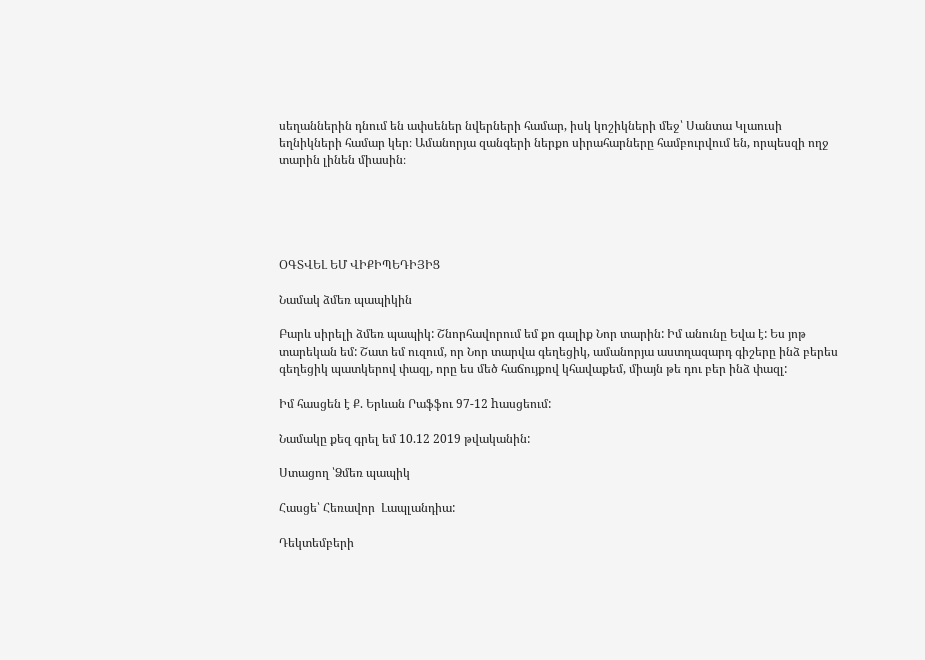սեղաններին դնում են ափսեներ նվերների համար, իսկ կոշիկների մեջ՝ Սանտա Կլաուսի եղնիկների համար կեր։ Ամանորյա զանգերի ներքո սիրահարները համբուրվում են, որպեսզի ողջ տարին լինեն միասին։





ՕԳՏՎԵԼ ԵՄ ՎԻՔԻՊԵԴԻՅԻՑ

Նամակ ձմեռ պապիկին

Բարև սիրելի ձմեռ պապիկ: Շնորհավորում եմ քո գալիք Նոր տարին: Իմ անունը Եվա է: Ես յոթ տարեկան եմ: Շատ եմ ուզում, որ Նոր տարվա գեղեցիկ, ամանորյա աստղազարդ գիշերը ինձ բերես գեղեցիկ պատկերով փազլ, որը ես մեծ հաճույքով կհավաքեմ, միայն թե դու բեր ինձ փազլ:

Իմ հասցեն է Ք. Երևան Րաֆֆու 97-12 hասցեում:

Նամակը քեզ գրել եմ 10.12 2019 թվականին:

Ստացող ՝Ձմեռ պապիկ

Հասցե՝ Հեռավոր  Լապլանդիա:

Դեկտեմբերի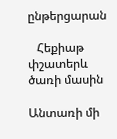ընթերցարան

   Հեքիաթ փշատերև ծառի մասին

Անտառի մի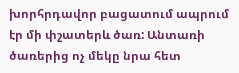խորհրդավոր բացատում ապրում էր մի փշատերև ծառ: Անտառի ծառերից ոչ մեկը նրա հետ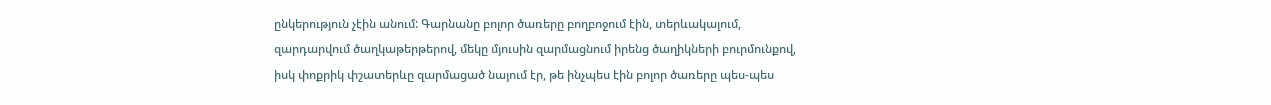ընկերություն չէին անում: Գարնանը բոլոր ծառերը բողբոջում էին, տերևակալում, զարդարվում ծաղկաթերթերով, մեկը մյուսին զարմացնում իրենց ծաղիկների բուրմունքով, իսկ փոքրիկ փշատերևը զարմացած նայում էր, թե ինչպես էին բոլոր ծառերը պես-պես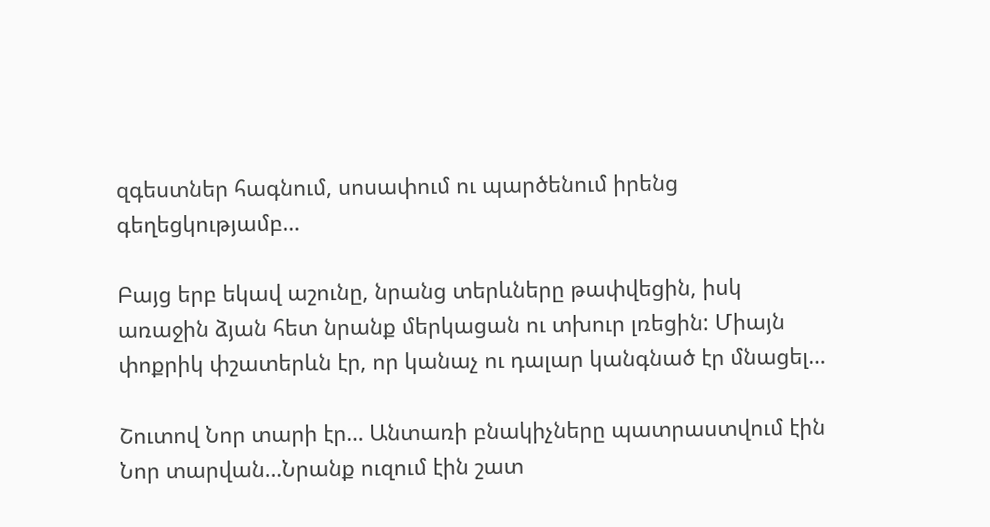զգեստներ հագնում, սոսափում ու պարծենում իրենց գեղեցկությամբ…

Բայց երբ եկավ աշունը, նրանց տերևները թափվեցին, իսկ առաջին ձյան հետ նրանք մերկացան ու տխուր լռեցին: Միայն փոքրիկ փշատերևն էր, որ կանաչ ու դալար կանգնած էր մնացել…

Շուտով Նոր տարի էր… Անտառի բնակիչները պատրաստվում էին Նոր տարվան…Նրանք ուզում էին շատ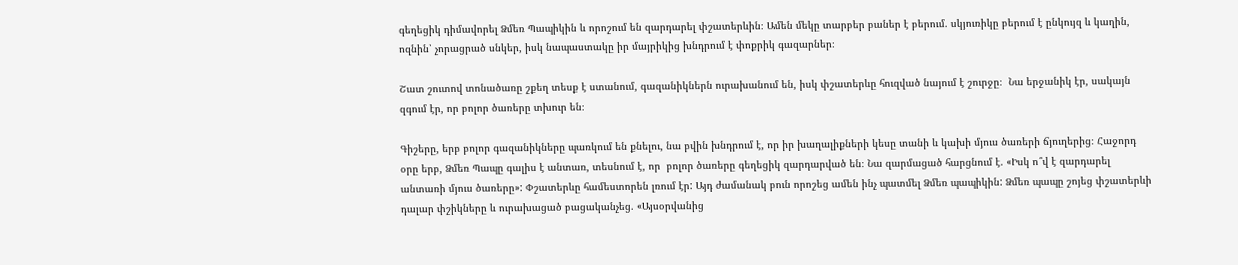գեղեցիկ դիմավորել Ձմեռ Պապիկին և որոշում են զարդարել փշատերևին։ Ամեն մեկը տարբեր բաներ է բերում. սկյուռիկը բերում է ընկույզ և կաղին, ոզնին՝ չորացրած սնկեր, իսկ նապաստակը իր մայրիկից խնդրում է փոքրիկ գազարներ։

Շատ շուտով տոնածառը շքեղ տեսք է ստանում, գազանիկներն ուրախանում են, իսկ փշատերևը հուզված նայում է շուրջը։  Նա երջանիկ էր, սակայն զգում էր, որ բոլոր ծառերը տխուր են։

Գիշերը, երբ բոլոր գազանիկները պառկում են քնելու, նա բվին խնդրում է, որ իր խաղալիքների կեսը տանի և կախի մյուս ծառերի ճյուղերից։ Հաջորդ օրը երբ, Ձմեռ Պապը գալիս է անտառ, տեսնում է, որ  բոլոր ծառերը գեղեցիկ զարդարված են։ Նա զարմացած հարցնում է. «Իսկ ո՞վ է զարդարել անտառի մյուս ծառերը»: Փշատերևը համեստորեն լռում էր: Այդ ժամանակ բուն որոշեց ամեն ինչ պատմել Ձմեռ պապիկին: Ձմեռ պապը շոյեց փշատերևի դալար փշիկները և ուրախացած բացականչեց. «Այսօրվանից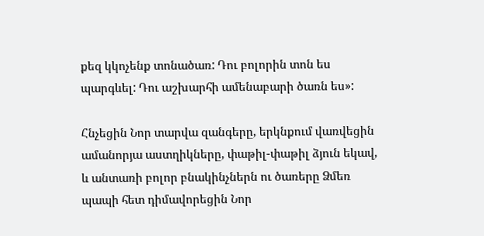քեզ կկոչենք տոնածառ: Դու բոլորին տոն ես պարգևել: Դու աշխարհի ամենաբարի ծառն ես»:

Հնչեցին Նոր տարվա զանգերը, երկնքում վառվեցին ամանորյա աստղիկները, փաթիլ-փաթիլ ձյուն եկավ, և անտառի բոլոր բնակինչներն ու ծառերը Ձմեռ պապի հետ դիմավորեցին Նոր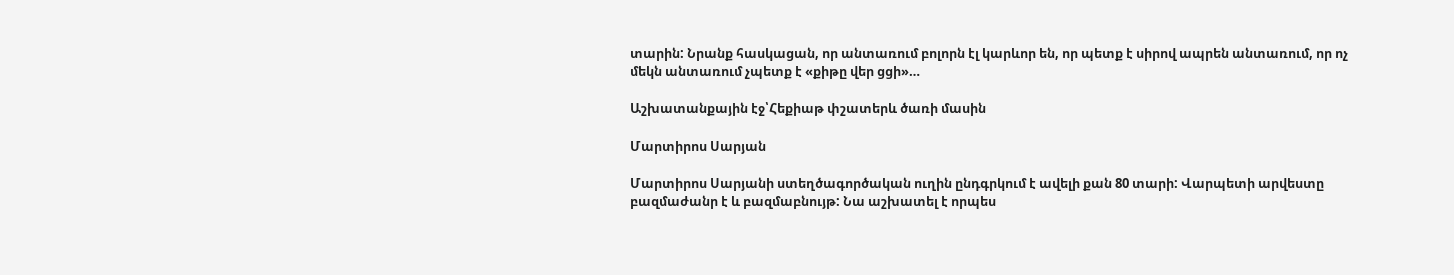տարին: Նրանք հասկացան, որ անտառում բոլորն էլ կարևոր են, որ պետք է սիրով ապրեն անտառում, որ ոչ մեկն անտառում չպետք է «քիթը վեր ցցի»…

Աշխատանքային էջ՝Հեքիաթ փշատերև ծառի մասին

Մարտիրոս Սարյան

Մարտիրոս Սարյանի ստեղծագործական ուղին ընդգրկում է ավելի քան 80 տարի: Վարպետի արվեստը բազմաժանր է և բազմաբնույթ: Նա աշխատել է որպես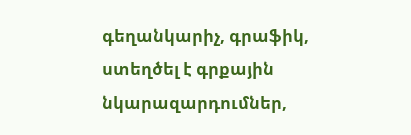գեղանկարիչ, գրաֆիկ, ստեղծել է գրքային նկարազարդումներ,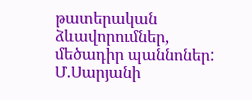թատերական ձևավորումներ, մեծադիր պաննոներ: Մ.Սարյանի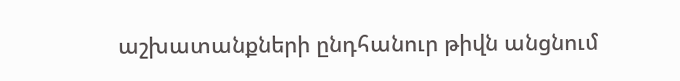աշխատանքների ընդհանուր թիվն անցնում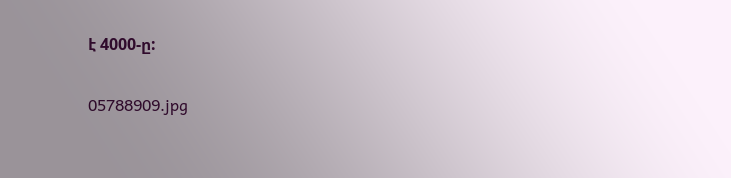է 4000-ը:

05788909.jpg